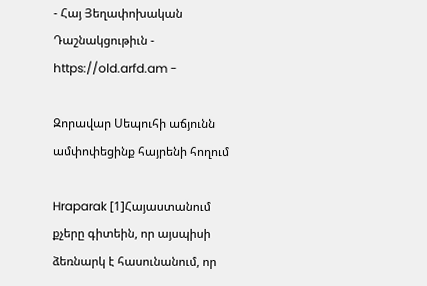- Հայ Յեղափոխական Դաշնակցութիւն - https://old.arfd.am -

Զորավար Սեպուհի աճյունն ամփոփեցինք հայրենի հողում

Hraparak [1]Հայաստանում քչերը գիտեին, որ այսպիսի ձեռնարկ է հասունանում, որ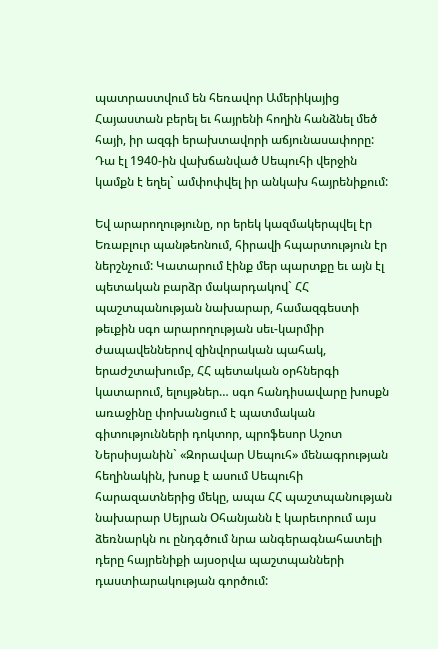պատրաստվում են հեռավոր Ամերիկայից Հայաստան բերել եւ հայրենի հողին հանձնել մեծ հայի, իր ազգի երախտավորի աճյունասափորը: Դա էլ 1940-ին վախճանված Սեպուհի վերջին կամքն է եղել` ամփոփվել իր անկախ հայրենիքում:

Եվ արարողությունը, որ երեկ կազմակերպվել էր Եռաբլուր պանթեոնում, հիրավի հպարտություն էր ներշնչում: Կատարում էինք մեր պարտքը եւ այն էլ պետական բարձր մակարդակով` ՀՀ պաշտպանության նախարար, համազգեստի թեւքին սգո արարողության սեւ-կարմիր ժապավեններով զինվորական պահակ, երաժշտախումբ, ՀՀ պետական օրհներգի կատարում, ելույթներ… սգո հանդիսավարը խոսքն առաջինը փոխանցում է պատմական գիտությունների դոկտոր, պրոֆեսոր Աշոտ Ներսիսյանին` «Զորավար Սեպուհ» մենագրության հեղինակին, խոսք է ասում Սեպուհի հարազատներից մեկը, ապա ՀՀ պաշտպանության նախարար Սեյրան Օհանյանն է կարեւորում այս ձեռնարկն ու ընդգծում նրա անգերագնահատելի դերը հայրենիքի այսօրվա պաշտպանների դաստիարակության գործում: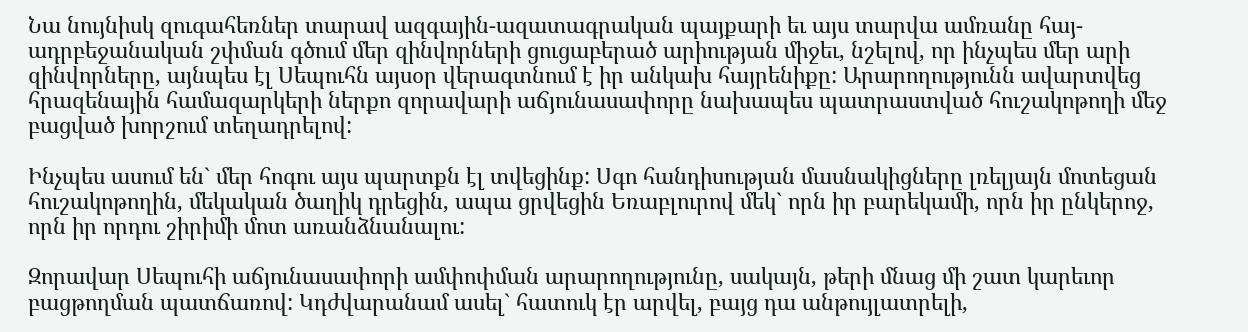Նա նույնիսկ զուգահեռներ տարավ ազգային-ազատագրական պայքարի եւ այս տարվա ամռանը հայ-ադրբեջանական շփման գծում մեր զինվորների ցուցաբերած արիության միջեւ, նշելով, որ ինչպես մեր արի զինվորները, այնպես էլ Սեպուհն այսօր վերագտնում է իր անկախ հայրենիքը: Արարողությունն ավարտվեց հրազենային համազարկերի ներքո զորավարի աճյունասափորը նախապես պատրաստված հուշակոթողի մեջ բացված խորշում տեղադրելով:

Ինչպես ասում են` մեր հոգու այս պարտքն էլ տվեցինք: Սգո հանդիսության մասնակիցները լռելյայն մոտեցան հուշակոթողին, մեկական ծաղիկ դրեցին, ապա ցրվեցին Եռաբլուրով մեկ` որն իր բարեկամի, որն իր ընկերոջ, որն իր որդու շիրիմի մոտ առանձնանալու:

Զորավար Սեպուհի աճյունասափորի ամփոփման արարողությունը, սակայն, թերի մնաց մի շատ կարեւոր բացթողման պատճառով: Կդժվարանամ ասել` հատուկ էր արվել, բայց դա անթույլատրելի,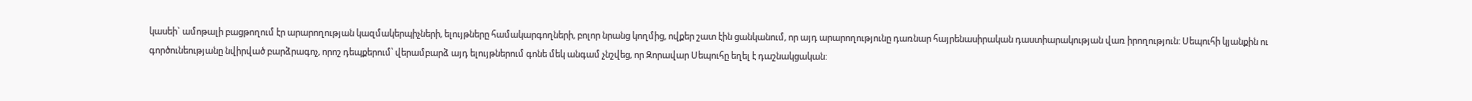կասեի` ամոթալի բացթողում էր արարողության կազմակերպիչների, ելույթները համակարգողների, բոլոր նրանց կողմից, ովքեր շատ էին ցանկանում, որ այդ արարողությունը դառնար հայրենասիրական դաստիարակության վառ իրողություն: Սեպուհի կյանքին ու գործունեությանը նվիրված բարձրագոչ, որոշ դեպքերում՝ վերամբարձ այդ ելույթներում գոնե մեկ անգամ չնշվեց, որ Զորավար Սեպուհը եղել է դաշնակցական: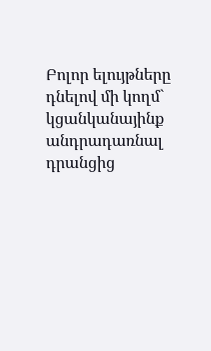Բոլոր ելույթները դնելով մի կողմ` կցանկանայինք անդրադառնալ դրանցից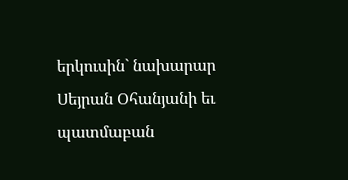երկուսին` նախարար Սեյրան Օհանյանի եւ պատմաբան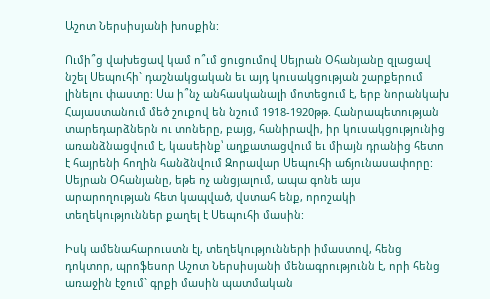Աշոտ Ներսիսյանի խոսքին:

Ումի՞ց վախեցավ կամ ո՞ւմ ցուցումով Սեյրան Օհանյանը զլացավ նշել Սեպուհի` դաշնակցական եւ այդ կուսակցության շարքերում լինելու փաստը: Սա ի՞նչ անհասկանալի մոտեցում է, երբ նորանկախ Հայաստանում մեծ շուքով են նշում 1918-1920թթ. Հանրապետության տարեդարձներն ու տոները, բայց, հանիրավի, իր կուսակցությունից առանձնացվում է, կասեինք՝ աղքատացվում եւ միայն դրանից հետո է հայրենի հողին հանձնվում Զորավար Սեպուհի աճյունասափորը: Սեյրան Օհանյանը, եթե ոչ անցյալում, ապա գոնե այս արարողության հետ կապված, վստահ ենք, որոշակի տեղեկություններ քաղել է Սեպուհի մասին:

Իսկ ամենահարուստն էլ, տեղեկությունների իմաստով, հենց դոկտոր, պրոֆեսոր Աշոտ Ներսիսյանի մենագրությունն է, որի հենց առաջին էջում` գրքի մասին պատմական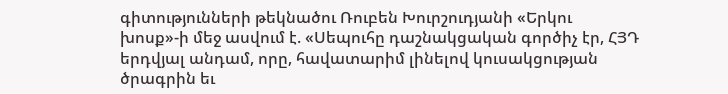գիտությունների թեկնածու Ռուբեն Խուրշուդյանի «Երկու խոսք»-ի մեջ ասվում է. «Սեպուհը դաշնակցական գործիչ էր, ՀՅԴ երդվյալ անդամ, որը, հավատարիմ լինելով կուսակցության ծրագրին եւ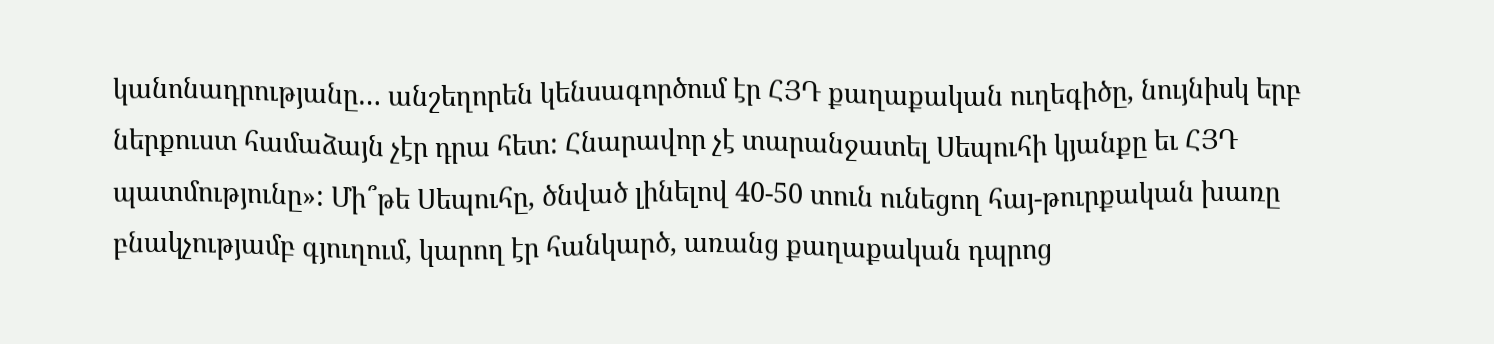կանոնադրությանը… անշեղորեն կենսագործում էր ՀՅԴ քաղաքական ուղեգիծը, նույնիսկ երբ ներքուստ համաձայն չէր դրա հետ: Հնարավոր չէ տարանջատել Սեպուհի կյանքը եւ ՀՅԴ պատմությունը»: Մի՞թե Սեպուհը, ծնված լինելով 40-50 տուն ունեցող հայ-թուրքական խառը բնակչությամբ գյուղում, կարող էր հանկարծ, առանց քաղաքական դպրոց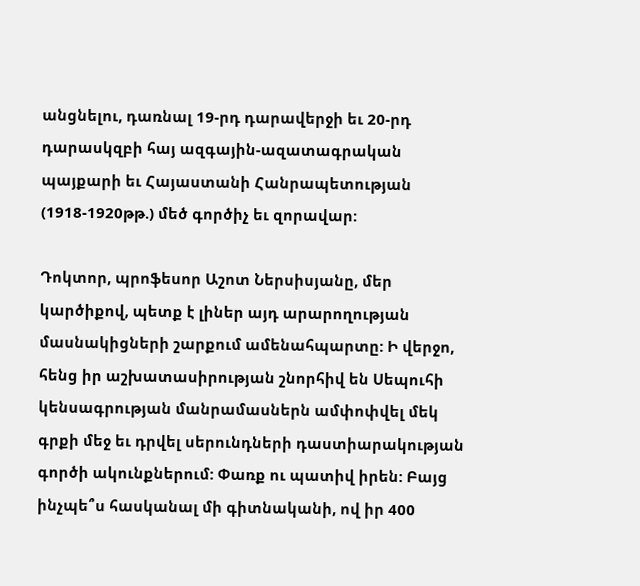անցնելու, դառնալ 19-րդ դարավերջի եւ 20-րդ դարասկզբի հայ ազգային-ազատագրական պայքարի եւ Հայաստանի Հանրապետության (1918-1920թթ.) մեծ գործիչ եւ զորավար:

Դոկտոր, պրոֆեսոր Աշոտ Ներսիսյանը, մեր կարծիքով, պետք է լիներ այդ արարողության մասնակիցների շարքում ամենահպարտը: Ի վերջո, հենց իր աշխատասիրության շնորհիվ են Սեպուհի կենսագրության մանրամասներն ամփոփվել մեկ գրքի մեջ եւ դրվել սերունդների դաստիարակության գործի ակունքներում: Փառք ու պատիվ իրեն: Բայց ինչպե՞ս հասկանալ մի գիտնականի, ով իր 400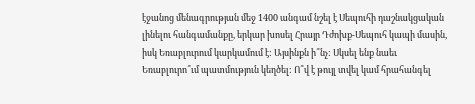էջանոց մենագրության մեջ 1400 անգամ նշել է Սեպուհի դաշնակցական լինելու հանգամանքը, երկար խոսել Հրայր Դժոխք-Սեպուհ կապի մասին, իսկ Եռաբլուրում կարկամում է: Այսինքն ի՞նչ: Սկսել ենք նաեւ Եռաբլուրո՞ւմ պատմություն կեղծել: Ո՞վ է թույլ տվել կամ հրահանգել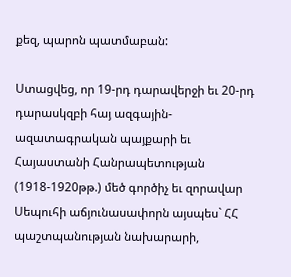քեզ, պարոն պատմաբան:

Ստացվեց, որ 19-րդ դարավերջի եւ 20-րդ դարասկզբի հայ ազգային-ազատագրական պայքարի եւ Հայաստանի Հանրապետության (1918-1920թթ.) մեծ գործիչ եւ զորավար Սեպուհի աճյունասափորն այսպես` ՀՀ պաշտպանության նախարարի,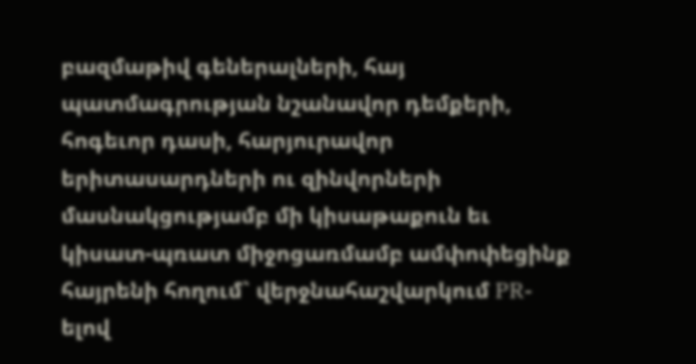բազմաթիվ գեներալների, հայ պատմագրության նշանավոր դեմքերի, հոգեւոր դասի, հարյուրավոր երիտասարդների ու զինվորների մասնակցությամբ մի կիսաթաքուն եւ կիսատ-պռատ միջոցառմամբ ամփոփեցինք հայրենի հողում` վերջնահաշվարկում PR-ելով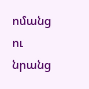ոմանց ու նրանց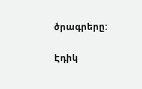ծրագրերը:

Էդիկ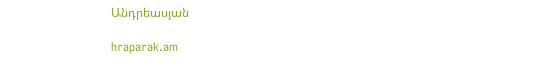Անդրեասյան

hraparak.am